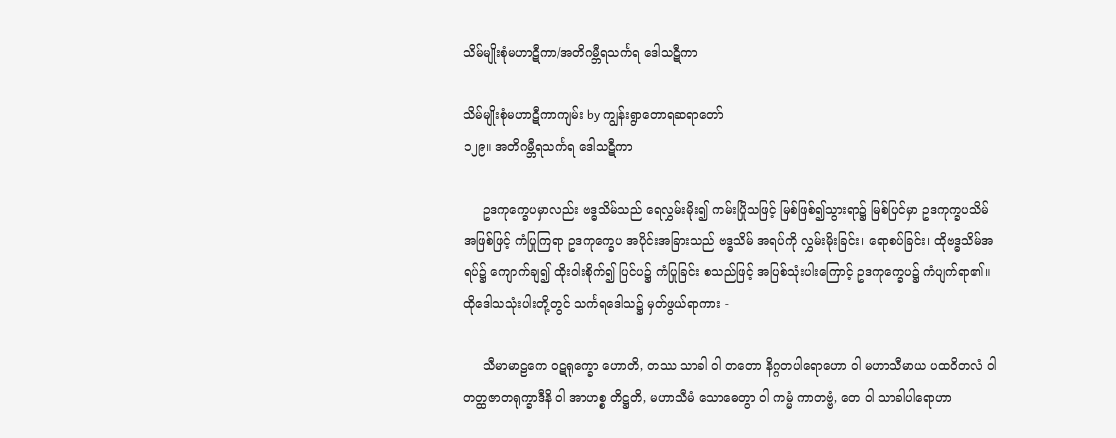သိမ်မျိုးစုံမဟာဋီကာ/အတိဂမ္ဘီရသင်္ကရ ဒေါသဋီကာ

သိမ်မျိုးစုံမဟာဋီကာကျမ်း by ကျွန်းရွာတောရဆရာတော်
၁၂၉။ အတိဂမ္ဘီရသင်္ကရ ဒေါသဋီကာ

     ဥဒကုက္ခေပမှာလည်း ဗဒ္ဓသိမ်သည် ရေလွှမ်းမိုး၍ ကမ်းပြိုသဖြင့် မြစ်ဖြစ်၍သွားရာ၌ မြစ်ပြင်မှာ ဥဒကုက္ခပသိမ်အဖြစ်ဖြင့် ကံပြုကြရာ ဥဒကုက္ခေပ အပိုင်းအခြားသည် ဗဒ္ဓသိမ် အရပ်ကို လွှမ်းမိုးခြင်း၊ ရောစပ်ခြင်း၊ ထိုဗဒ္ဓသိမ်အရပ်၌ ကျောက်ချ၍ ထိုးဝါးစိုက်၍ ပြင်ပ၌ ကံပြုခြင်း စသည်ဖြင့် အပြစ်သုံးပါးကြောင့် ဥဒကုက္ခေပ၌ ကံပျက်ရာ၏။ ထိုဒေါသသုံးပါးတို့တွင် သင်္ကရဒေါသ၌ မှတ်ဖွယ်ရာကား -

     သီမာမာဠကေ ဝဋရုက္ခော ဟောတိ, တဿ သာခါ ဝါ တတော နိဂ္ဂတပါရောဟော ဝါ မဟာသီမာယ ပထဝိတလံ ဝါ တတ္ထဇာတရုက္ခာဒီနိ ဝါ အာဟစ္စ တိဋ္ဌတိ, မဟာသီမံ သောဓေတွာ ဝါ ကမ္မံ ကာတဗ္ဗံ, တေ ဝါ သာခါပါရောဟာ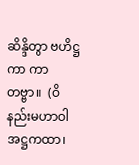ဆိန္ဒိတွာ ဗဟိဋ္ဌကာ ကာတဗ္ဗာ။  (ဝိနည်းမဟာဝါအဋ္ဌကထာ၊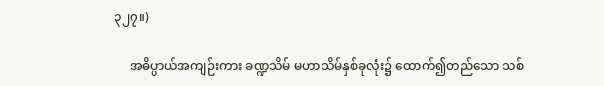၃၂၇။)

     အဓိပ္ပာယ်အကျဉ်းကား ခဏ္ဍသိမ် မဟာသိမ်နှစ်ခုလုံး၌ ထောက်၍တည်သော သစ်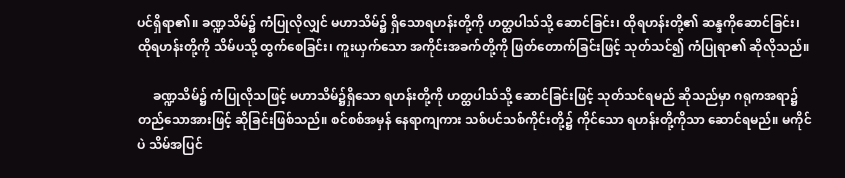ပင်ရှိရာ၏။ ခဏ္ဍသိမ်၌ ကံပြုလိုလျှင် မဟာသိမ်၌ ရှိသောရဟန်းတို့ကို ဟတ္ထပါသ်သို့ ဆောင်ခြင်း၊ ထိုရဟန်းတို့၏ ဆန္ဒကိုဆောင်ခြင်း၊ ထိုရဟန်းတို့ကို သိမ်ပသို့ ထွက်စေခြင်း၊ ကူးယှက်သော အကိုင်းအခက်တို့ကို ဖြတ်တောက်ခြင်းဖြင့် သုတ်သင်၍ ကံပြုရာ၏ ဆိုလိုသည်။

     ခဏ္ဍသိမ်၌ ကံပြုလိုသဖြင့် မဟာသိမ်၌ရှိသော ရဟန်းတို့ကို ဟတ္ထပါသ်သို့ ဆောင်ခြင်းဖြင့် သုတ်သင်ရမည် ဆိုသည်မှာ ဂရုကအရာ၌ တည်သောအားဖြင့် ဆိုခြင်းဖြစ်သည်။ စင်စစ်အမှန် နေရာကျကား သစ်ပင်သစ်ကိုင်းတို့၌ ကိုင်သော ရဟန်းတို့ကိုသာ ဆောင်ရမည်။ မကိုင်ပဲ သိမ်အပြင်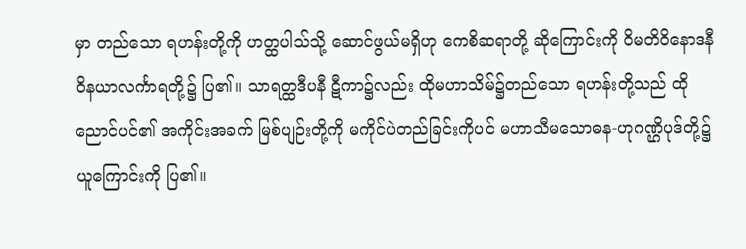မှာ တည်သော ရဟန်းတို့ကို ဟတ္ထပါသ်သို့ ဆောင်ဖွယ်မရှိဟု ကေစိဆရာတို့ ဆိုကြောင်းကို ဝိမတိဝိနောဒနီ ဝိနယာလင်္ကာရတို့၌ ပြ၏။ သာရတ္ထဒီပနီ ဋီကာ၌လည်း ထိုမဟာသိမ်၌တည်သော ရဟန်းတို့သည် ထိုညောင်ပင်၏ အကိုင်းအခက် မြစ်ပျဉ်းတို့ကို မကိုင်ပဲတည်ခြင်းကိုပင် မဟာသီမသောဓန-ဟုဂဏ္ဌိပုဒ်တို့၌ ယူကြောင်းကို ပြ၏။